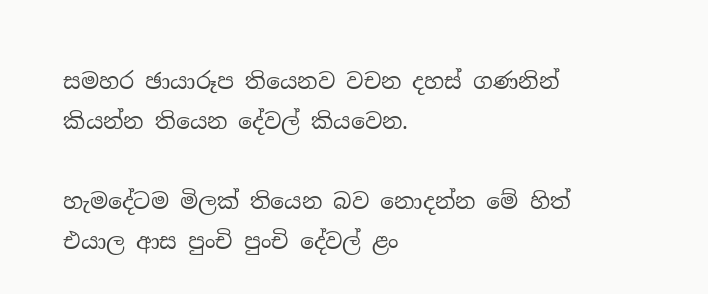සමහර ඡායාරූප තියෙනව වචන දහස් ගණනින් කියන්න තියෙන දේවල් කියවෙන.

හැමදේටම මිලක් තියෙන බව නොදන්න මේ හිත් එයාල ආස පුංචි පුංචි දේවල් ළං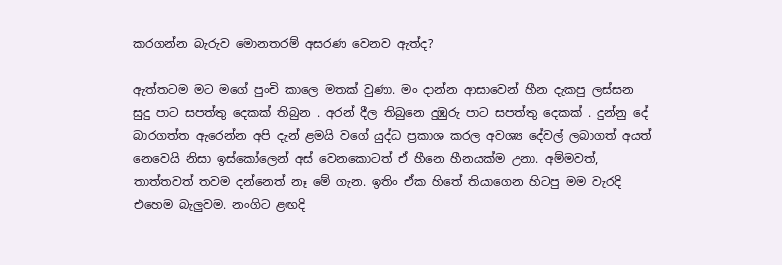කරගන්න බැරුව මොනතරම් අසරණ වෙනව ඇත්ද?

ඇත්තටම මට මගේ පුංචි කාලෙ මතක් වුණා. මං දාන්න ආසාවෙන් හීන දැකපු ලස්සන සුදු පාට සපත්තු දෙකක් තිබුන . අරන් දීල තිබුනෙ දුඹුරු පාට සපත්තු දෙකක් . දුන්නු දේ බාරගත්ත ඇරෙන්න අපි දැන් ළමයි වගේ යුද්ධ ප්‍රකාශ කරල අවශ්‍ය දේවල් ලබාගත් අයත් නෙවෙයි නිසා ඉස්කෝලෙන් අස් වෙනකොටත් ඒ හීනෙ හීනයක්ම උනා. අම්මවත්, තාත්තවත් තවම දන්නෙත් නෑ මේ ගැන. ඉතිං ඒක හිතේ තියාගෙන හිටපු මම වැරදි එහෙම බැලුවම. නංගිට ළඟදි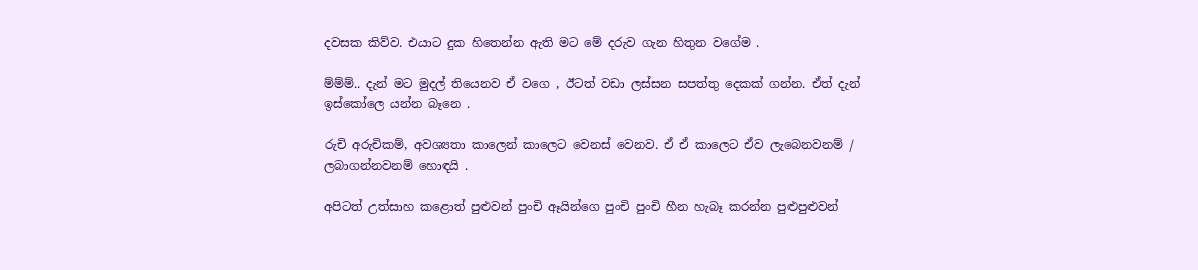දවසක කිව්ව. එයාට දුක හිතෙන්න ඇති මට මේ දරුව ගැන හිතුන වගේම .

ම්ම්ම්.. දැන් මට මුදල් තියෙනව ඒ වගෙ , ඊටත් වඩා ලස්සන සපත්තු දෙකක් ගන්න. ඒත් දැන් ඉස්කෝලෙ යන්න බෑනෙ .

රුචි අරුචිකම්, අවශ්‍යතා කාලෙන් කාලෙට වෙනස් වෙනව. ඒ ඒ කාලෙට ඒව ලැබෙනවනම් / ලබාගන්නවනම් හොඳයි .

අපිටත් උත්සාහ කළොත් පුළුවන් පුංචි ඈයින්ගෙ පුංචි පුංචි හීන හැබෑ කරන්න පුළුපුළුවන්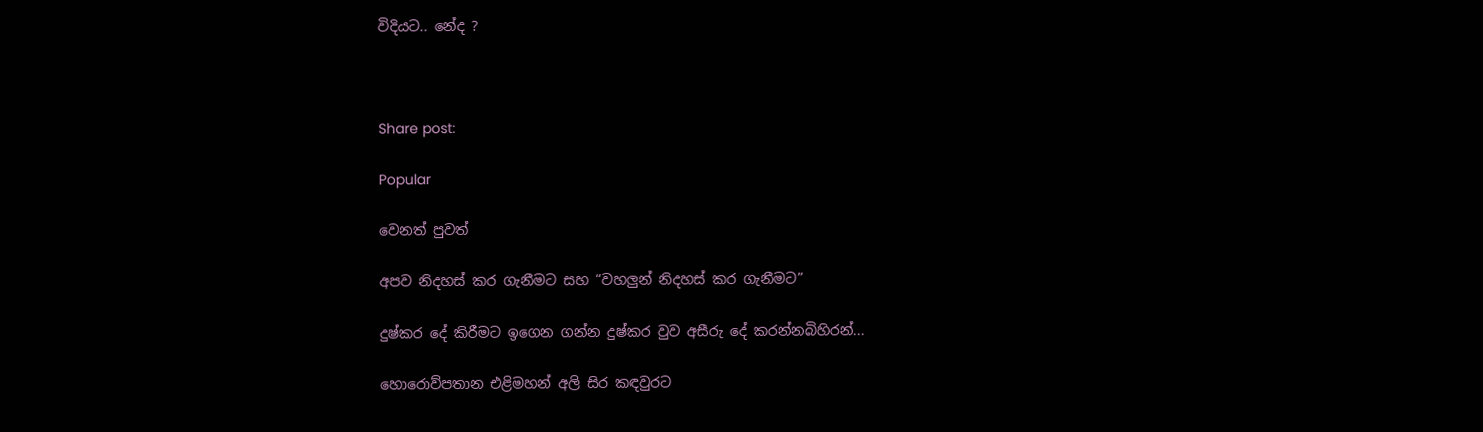විදියට.. නේද ?



Share post:

Popular

වෙනත් පුවත්

අපව නිදහස් කර ගැනීමට සහ “වහලුන් නිදහස් කර ගැනීමට”

දුෂ්කර දේ කිරීමට ඉගෙන ගන්න දුෂ්කර වුව අසීරු දේ කරන්නබිහිරන්...

හොරොව්පතාන එළිමහන් අලි සිර කඳවුරට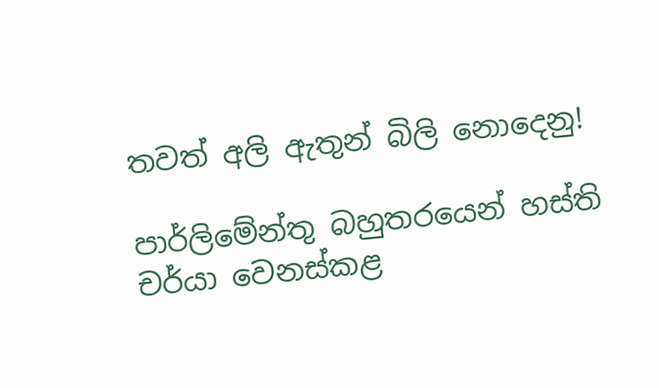තවත් අලි ඇතුන් බිලි නොදෙනු!

පාර්ලි‌මේන්තු බහුතරයෙන් හස්ති චර්යා වෙනස්කළ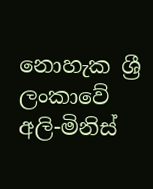නොහැක ශ්‍රී ලංකාවේ අලි-මිනිස්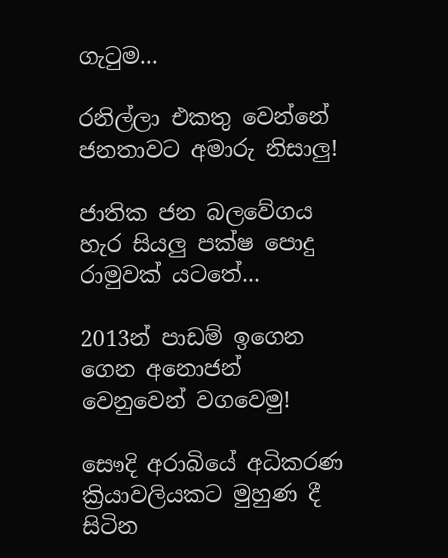ගැටුම...

රනිල්ලා එකතු වෙන්නේ ජනතාවට අමාරු නිසාලු!

ජාතික ජන බලවේගය හැර සියලු පක්ෂ පොදු රාමුවක් යටතේ...

2013න් පාඩම් ඉගෙන ගෙන අනොජන් වෙනුවෙන් වගවෙමු!

සෞදි අරාබියේ අධිකරණ ක්‍රියාවලියකට මුහුණ දී සිටින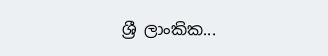ශ්‍රී ලාංකික...